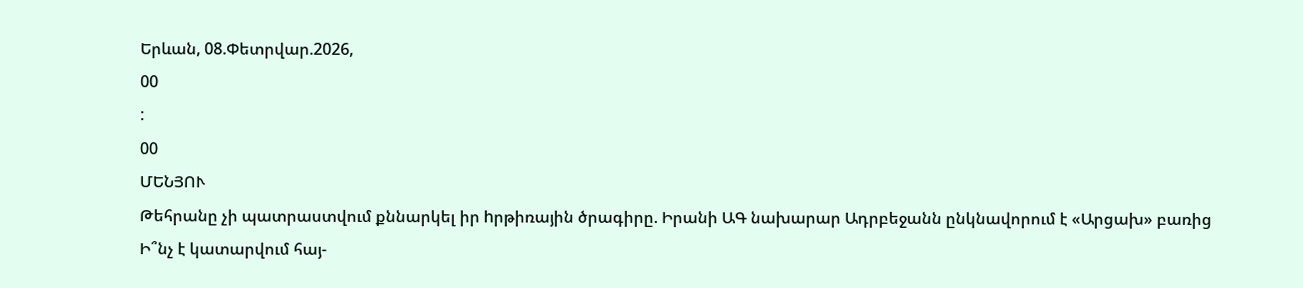Երևան, 08.Փետրվար.2026,
00
:
00
ՄԵՆՅՈՒ
Թեհրանը չի պատրաստվում քննարկել իր hրթիռային ծրագիրը. Իրանի ԱԳ նախարար Ադրբեջանն ընկնավորում է «Արցախ» բառից Ի՞նչ է կատարվում հայ-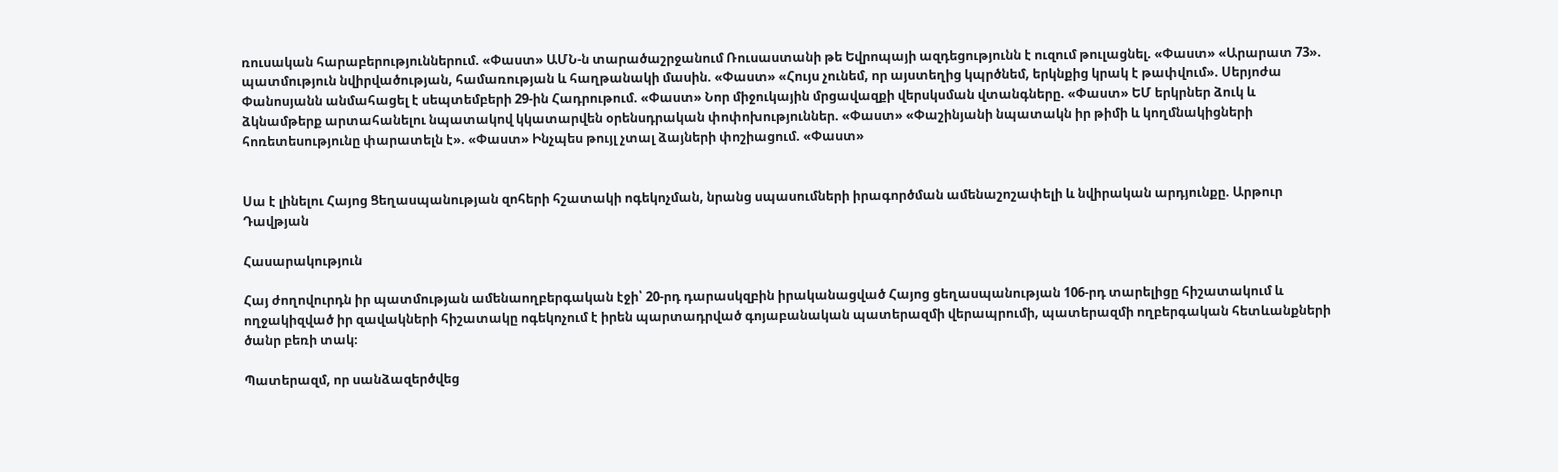ռուսական հարաբերություններում. «Փաստ» ԱՄՆ-ն տարածաշրջանում Ռուսաստանի թե Եվրոպայի ազդեցությունն է ուզում թուլացնել. «Փաստ» «Արարատ 73». պատմություն նվիրվածության, համառության և հաղթանակի մասին. «Փաստ» «Հույս չունեմ, որ այստեղից կպրծնեմ, երկնքից կրակ է թափվում». Սերյոժա Փանոսյանն անմահացել է սեպտեմբերի 29-ին Հադրութում. «Փաստ» Նոր միջուկային մրցավազքի վերսկսման վտանգները. «Փաստ» ԵՄ երկրներ ձուկ և ձկնամթերք արտահանելու նպատակով կկատարվեն օրենսդրական փոփոխություններ. «Փաստ» «Փաշինյանի նպատակն իր թիմի և կողմնակիցների հոռետեսությունը փարատելն է». «Փաստ» Ինչպես թույլ չտալ ձայների փոշիացում. «Փաստ»


Սա է լինելու Հայոց Ցեղասպանության զոհերի հշատակի ոգեկոչման, նրանց սպասումների իրագործման ամենաշոշափելի և նվիրական արդյունքը. Արթուր Դավթյան

Հասարակություն

Հայ ժողովուրդն իր պատմության ամենաողբերգական էջի՝ 20-րդ դարասկզբին իրականացված Հայոց ցեղասպանության 106-րդ տարելիցը հիշատակում և ողջակիզված իր զավակների հիշատակը ոգեկոչում է իրեն պարտադրված գոյաբանական պատերազմի վերապրումի, պատերազմի ողբերգական հետևանքների ծանր բեռի տակ։

Պատերազմ, որ սանձազերծվեց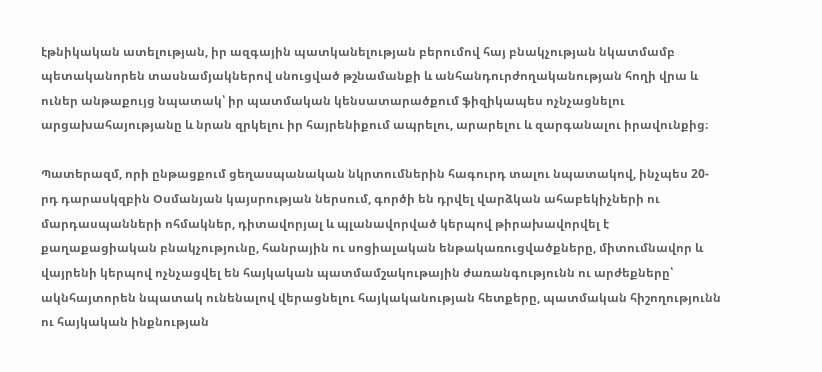էթնիկական ատելության, իր ազգային պատկանելության բերումով հայ բնակչության նկատմամբ պետականորեն տասնամյակներով սնուցված թշնամանքի և անհանդուրժողականության հողի վրա և ուներ անթաքույց նպատակ՝ իր պատմական կենսատարածքում ֆիզիկապես ոչնչացնելու արցախահայությանը և նրան զրկելու իր հայրենիքում ապրելու, արարելու և զարգանալու իրավունքից։

Պատերազմ, որի ընթացքում ցեղասպանական նկրտումներին հագուրդ տալու նպատակով, ինչպես 20-րդ դարասկզբին Օսմանյան կայսրության ներսում, գործի են դրվել վարձկան ահաբեկիչների ու մարդասպանների ոհմակներ, դիտավորյալ և պլանավորված կերպով թիրախավորվել է քաղաքացիական բնակչությունը, հանրային ու սոցիալական ենթակառուցվածքները, միտումնավոր և վայրենի կերպով ոչնչացվել են հայկական պատմամշակութային ժառանգությունն ու արժեքները՝ ակնհայտորեն նպատակ ունենալով վերացնելու հայկականության հետքերը, պատմական հիշողությունն ու հայկական ինքնության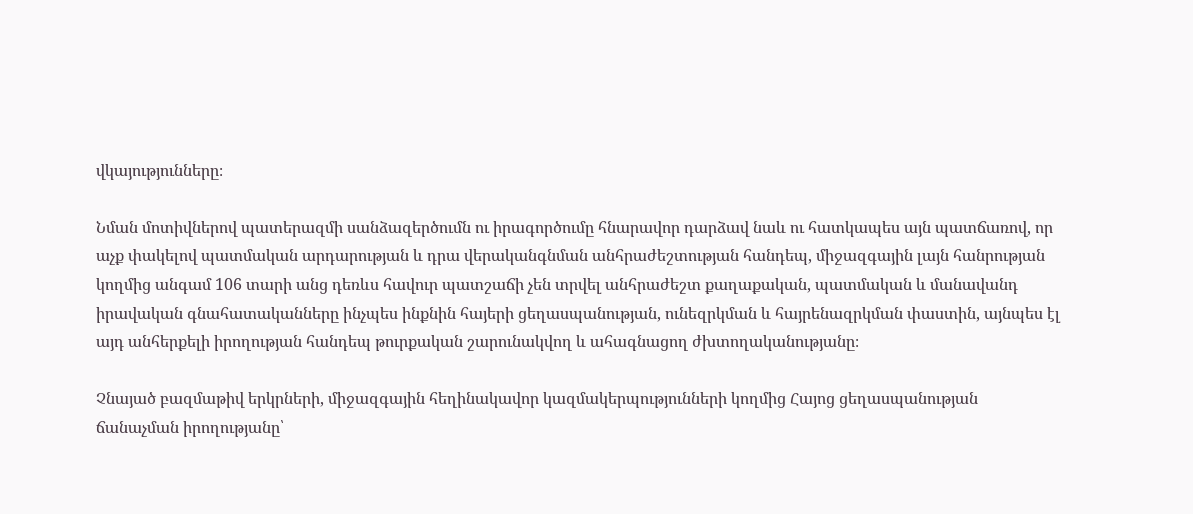վկայությունները։

Նման մոտիվներով պատերազմի սանձազերծումն ու իրագործումը հնարավոր դարձավ նաև ու հատկապես այն պատճառով, որ աչք փակելով պատմական արդարության և դրա վերականգնման անհրաժեշտության հանդեպ, միջազգային լայն հանրության կողմից անգամ 106 տարի անց դեռևս հավուր պատշաճի չեն տրվել անհրաժեշտ քաղաքական, պատմական և մանավանդ իրավական գնահատականները ինչպես ինքնին հայերի ցեղասպանության, ունեզրկման և հայրենազրկման փաստին, այնպես էլ այդ անհերքելի իրողության հանդեպ թուրքական շարունակվող և ահագնացող ժխտողականությանը։

Չնայած բազմաթիվ երկրների, միջազգային հեղինակավոր կազմակերպությունների կողմից Հայոց ցեղասպանության ճանաչման իրողությանը՝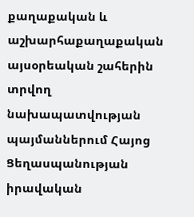քաղաքական և աշխարհաքաղաքական այսօրեական շահերին տրվող նախապատվության պայմաններում Հայոց Ցեղասպանության իրավական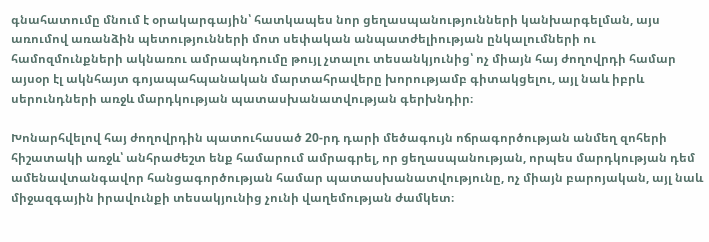գնահատումը մնում է օրակարգային՝ հատկապես նոր ցեղասպանությունների կանխարգելման, այս առումով առանձին պետությունների մոտ սեփական անպատժելիության ընկալումների ու համոզմունքների ակնառու ամրապնդումը թույլ չտալու տեսանկյունից՝ ոչ միայն հայ ժողովրդի համար այսօր էլ ակնհայտ գոյապահպանական մարտահրավերը խորությամբ գիտակցելու, այլ նաև իբրև  սերունդների առջև մարդկության պատասխանատվության գերխնդիր։

Խոնարհվելով հայ ժողովրդին պատուհասած 20-րդ դարի մեծագույն ոճրագործության անմեղ զոհերի հիշատակի առջև՝ անհրաժեշտ ենք համարում ամրագրել, որ ցեղասպանության, որպես մարդկության դեմ ամենավտանգավոր հանցագործության համար պատասխանատվությունը, ոչ միայն բարոյական, այլ նաև միջազգային իրավունքի տեսակյունից չունի վաղեմության ժամկետ։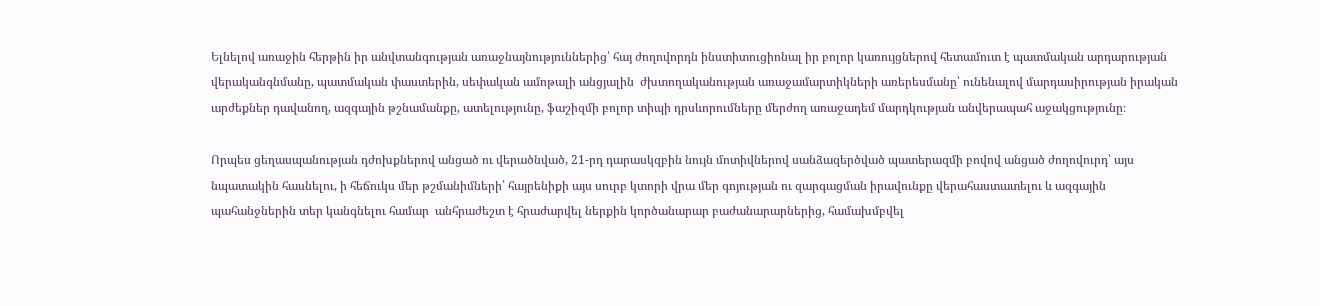Ելնելով առաջին հերթին իր անվտանգության առաջնայնություններից՝ հայ ժողովորդն ինստիտուցիոնալ իր բոլոր կառույցներով հետամուտ է պատմական արդարության վերականգնմանը, պատմական փաստերին, սեփական ամոթալի անցյալին  ժխտողականության առաջամարտիկների առերեսմանը՝ ունենալով մարդասիրության իրական արժեքներ դավանող, ազգային թշնամանքը, ատելությունը, ֆաշիզմի բոլոր տիպի դրսևորումները մերժող առաջադեմ մարդկության անվերապահ աջակցությունը։

Որպես ցեղասպանության դժոխքներով անցած ու վերածնված, 21-րդ դարասկզբին նույն մոտիվներով սանձազերծված պատերազմի բովով անցած ժողովուրդ՝ այս նպատակին հասնելու, ի հեճուկս մեր թշմանիմների՝ հայրենիքի այս սուրբ կտորի վրա մեր գոյության ու զարգացման իրավունքը վերահաստատելու և ազգային պահանջներին տեր կանգնելու համար  անհրաժեշտ է հրաժարվել ներքին կործանարար բաժանարարներից, համախմբվել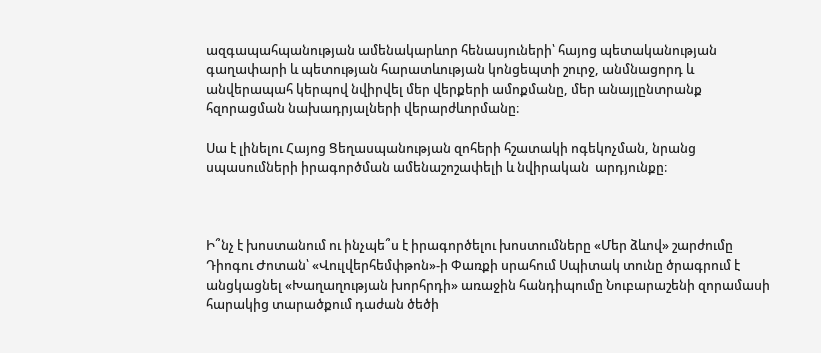ազգապահպանության ամենակարևոր հենասյուների՝ հայոց պետականության գաղափարի և պետության հարատևության կոնցեպտի շուրջ, անմնացորդ և անվերապահ կերպով նվիրվել մեր վերքերի ամոքմանը, մեր անայլընտրանք հզորացման նախադրյալների վերարժևորմանը։

Սա է լինելու Հայոց Ցեղասպանության զոհերի հշատակի ոգեկոչման, նրանց սպասումների իրագործման ամենաշոշափելի և նվիրական  արդյունքը։



Ի՞նչ է խոստանում ու ինչպե՞ս է իրագործելու խոստումները «Մեր ձևով» շարժումը Դիոգու Ժոտան՝ «Վուլվերհեմփթոն»-ի Փառքի սրահում Սպիտակ տունը ծրագրում է անցկացնել «Խաղաղության խորհրդի» առաջին հանդիպումը Նուբարաշենի զորամասի հարակից տարածքում դաժան ծեծի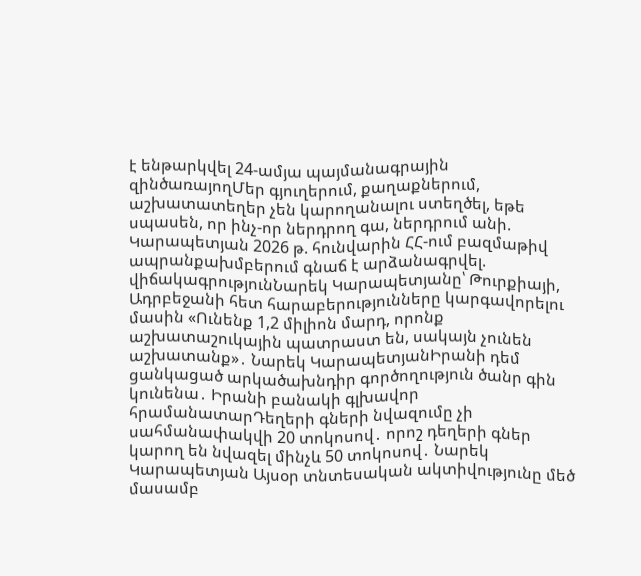է ենթարկվել 24-ամյա պայմանագրային զինծառայողՄեր գյուղերում, քաղաքներում, աշխատատեղեր չեն կարողանալու ստեղծել, եթե սպասեն, որ ինչ-որ ներդրող գա, ներդրում անի. Կարապետյան 2026 թ. հունվարին ՀՀ-ում բազմաթիվ ապրանքախմբերում գնաճ է արձանագրվել. վիճակագրությունՆարեկ Կարապետյանը՝ Թուրքիայի, Ադրբեջանի հետ հարաբերությունները կարգավորելու մասին «Ունենք 1,2 միլիոն մարդ, որոնք աշխատաշուկային պատրաստ են, սակայն չունեն աշխատանք»․ Նարեկ ԿարապետյանԻրանի դեմ ցանկացած արկածախնդիր գործողություն ծանր գին կունենա․ Իրանի բանակի գլխավոր հրամանատարԴեղերի գների նվազումը չի սահմանափակվի 20 տոկոսով․ որոշ դեղերի գներ կարող են նվազել մինչև 50 տոկոսով․ Նարեկ Կարապետյան Այսօր տնտեսական ակտիվությունը մեծ մասամբ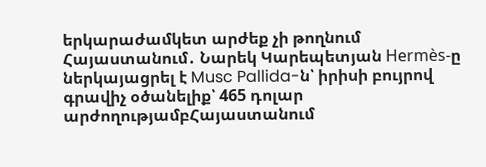երկարաժամկետ արժեք չի թողնում Հայաստանում․ Նարեկ Կարեպետյան Hermès-ը ներկայացրել է Musc Pallida-ն՝ իրիսի բույրով գրավիչ օծանելիք՝ 465 դոլար արժողությամբՀայաստանում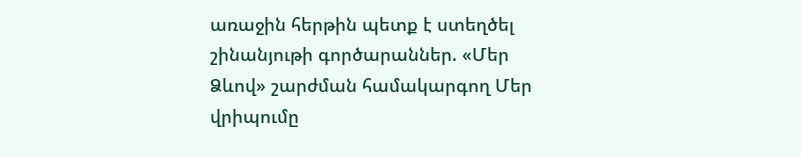առաջին հերթին պետք է ստեղծել շինանյութի գործարաններ. «Մեր Ձևով» շարժման համակարգող Մեր վրիպումը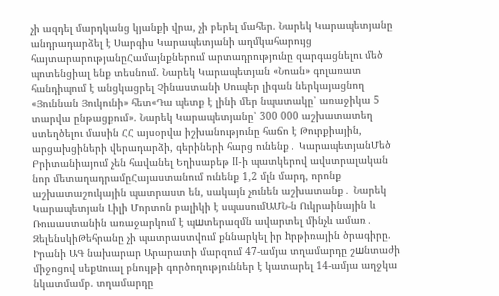չի ազդել մարդկանց կյանքի վրա, չի բերել մահեր. Նարեկ Կարապետյանը անդրադարձել է Սարգիս Կարապետյանի աղմկահարույց հայտարարությանըՀամայնքներում արտադրությունը զարգացնելու մեծ պոտենցիալ ենք տեսնում. Նարեկ Կարապետյան «Նոան» գոլառատ հանդիպում է անցկացրել Չինաստանի Սուպեր լիգան ներկայացնող «Յուննան Յուկունի» հետ«Դա պետք է լինի մեր նպատակը՝ առաջիկա 5 տարվա ընթացքում». Նարեկ Կարապետյանը՝ 300 000 աշխատատեղ ստեղծելու մասին ՀՀ այսօրվա իշխանությունը հաճո է Թուրքիային, արցախցիների վերադարձի, գերիների հարց ունենք․ ԿարապետյանՄեծ Բրիտանիայում չեն հավանել Եղիսաբեթ II-ի պատկերով ավստրալական նոր մետաղադրամըՀայաստանում ունենք 1,2 մլն մարդ, որոնք աշխատաշուկային պատրաստ են, սակայն չունեն աշխատանք․ Նարեկ Կարապետյան Լիլի Մորտոն բալիկի է սպասումԱՄՆ-ն Ուկրաինային և Ռուսաստանին առաջարկում է պшտերազմն ավարտել մինչև ամառ․ ԶելենսկիԹեհրանը չի պատրաստվում քննարկել իր hրթիռային ծրագիրը. Իրանի ԱԳ նախարար Արարատի մարզում 47-ամյա տղամարդը շшնտաժի միջոցով սեքuուալ բնույթի գործողություններ է կատարել 14-ամյա աղջկա նկատմամբ. տղամարդը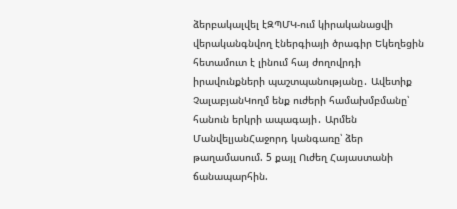ձերբակալվել էԶՊՄԿ-ում կիրականացվի վերականգնվող էներգիայի ծրագիր Եկեղեցին հետամուտ է լինում հայ ժողովրդի իրավունքների պաշտպանությանը․ Ավետիք ՉալաբյանԿողմ ենք ուժերի համախմբմանը՝ հանուն երկրի ապագայի․ Արմեն ՄանվելյանՀաջորդ կանգառը՝ ձեր թաղամասում. 5 քայլ Ուժեղ Հայաստանի ճանապարհին.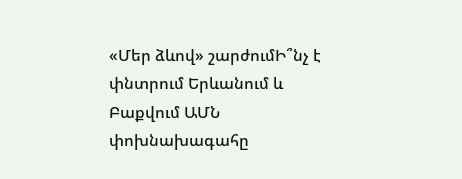«Մեր ձևով» շարժումԻ՞նչ է փնտրում Երևանում և Բաքվում ԱՄՆ փոխնախագահը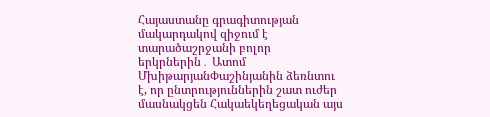Հայաստանը գրագիտության մակարդակով զիջում է տարածաշրջանի բոլոր երկրներին․ Ատոմ ՄխիթարյանՓաշինյանին ձեռնտու է, որ ընտրություններին շատ ուժեր մասնակցեն Հակաեկեղեցական այս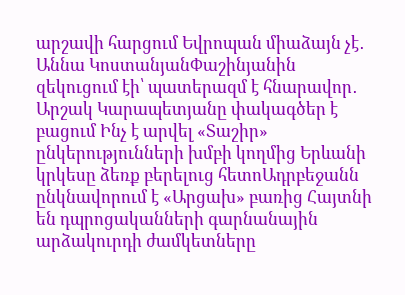արշավի հարցում Եվրոպան միաձայն չէ․ Աննա ԿոստանյանՓաշինյանին զեկուցում էի՝ պատերազմ է հնարավոր․ Արշակ Կարապետյանը փակագծեր է բացում Ինչ է արվել «Տաշիր» ընկերությունների խմբի կողմից Երևանի կրկեսը ձեռք բերելուց հետոԱդրբեջանն ընկնավորում է «Արցախ» բառից Հայտնի են դպրոցականների գարնանային արձակուրդի ժամկետները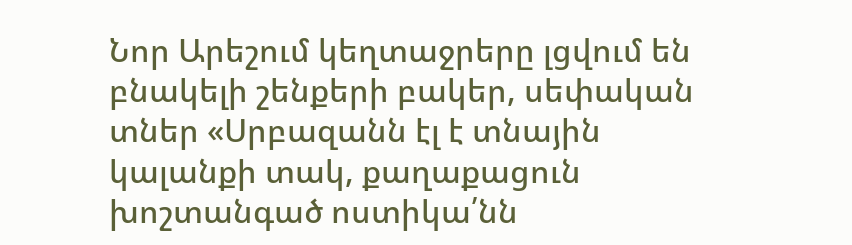Նոր Արեշում կեղտաջրերը լցվում են բնակելի շենքերի բակեր, սեփական տներ «Սրբազանն էլ է տնային կալանքի տակ, քաղաքացուն խոշտանգած ոստիկա՛նն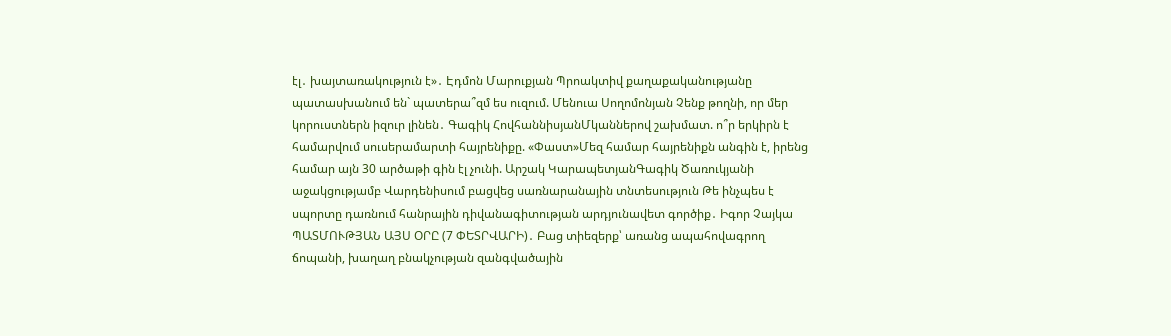էլ․ խայտառակություն է»․ Էդմոն Մարուքյան Պրոակտիվ քաղաքականությանը պատասխանում են` պատերա՞զմ ես ուզում. Մենուա Սողոմոնյան Չենք թողնի, որ մեր կորուստներն իզուր լինեն․ Գագիկ ՀովհաննիսյանՄկաններով շախմատ. ո՞ր երկիրն է համարվում սուսերամարտի հայրենիքը. «Փաստ»Մեզ համար հայրենիքն անգին է, իրենց համար այն 30 արծաթի գին էլ չունի. Արշակ ԿարապետյանԳագիկ Ծառուկյանի աջակցությամբ Վարդենիսում բացվեց սառնարանային տնտեսություն Թե ինչպես է սպորտը դառնում հանրային դիվանագիտության արդյունավետ գործիք․ Իգոր Չայկա ՊԱՏՄՈՒԹՅԱՆ ԱՅՍ ՕՐԸ (7 ՓԵՏՐՎԱՐԻ)․ Բաց տիեզերք՝ առանց ապահովագրող ճոպանի, խաղաղ բնակչության զանգվածային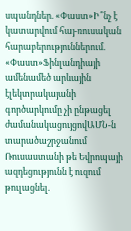սպանդներ. «Փաստ»Ի՞նչ է կատարվում հայ-ռուսական հարաբերություններում. «Փաստ»Ֆինլանդիայի ամենամեծ արևային էլեկտրակայանի գործարկումը չի ընթացել ժամանակացույցովԱՄՆ-ն տարածաշրջանում Ռուսաստանի թե Եվրոպայի ազդեցությունն է ուզում թուլացնել.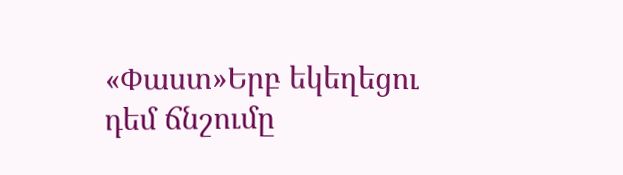«Փաստ»Երբ եկեղեցու դեմ ճնշումը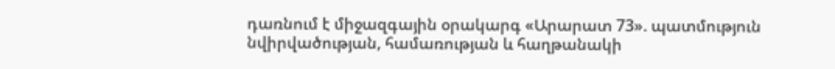դառնում է միջազգային օրակարգ «Արարատ 73». պատմություն նվիրվածության, համառության և հաղթանակի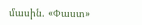մասին. «Փաստ»